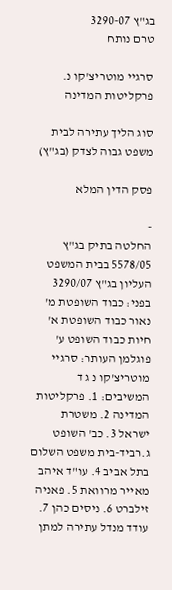בג"ץ 3290-07
טרם נותח

סרגיי מוטריצ'קו נ. פרקליטות המדינה

סוג הליך עתירה לבית משפט גבוה לצדק (בג"ץ)

פסק הדין המלא

-
החלטה בתיק בג"ץ 5578/05 בבית המשפט העליון בג"ץ 3290/07 בפני: כבוד השופטת מ' נאור כבוד השופטת א' חיות כבוד השופט ע' פוגלמן העותר: סרגיי מוטריצ'קו נ ג ד המשיבים: 1. פרקליטות המדינה 2. משטרת ישראל 3. כב' השופט ג.רביד-בית משפט השלום בתל אביב 4. עו"ד איהב מאייר מרוואת 5. פאניה זילברט 6. ניסים כהן 7. עודד מנדל עתירה למתן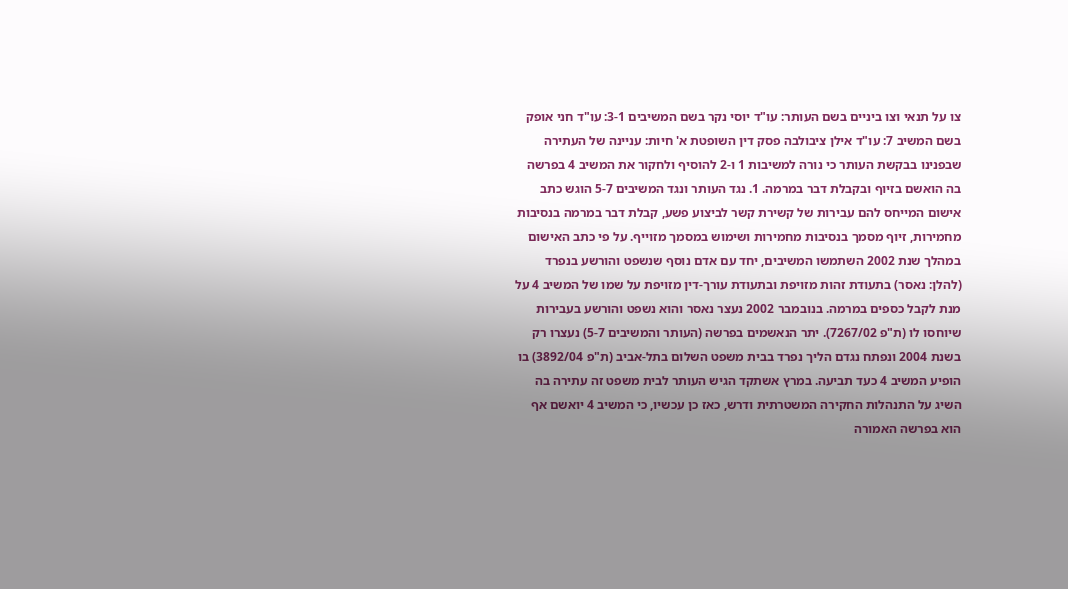צו על תנאי וצו ביניים בשם העותר: עו"ד יוסי נקר בשם המשיבים 3-1: עו"ד חני אופק בשם המשיב 7: עו"ד אילן ציבולבה פסק דין השופטת א' חיות: עניינה של העתירה שבפנינו בבקשת העותר כי נורה למשיבות 1 ו-2 להוסיף ולחקור את המשיב 4 בפרשה בה הואשם בזיוף ובקבלת דבר במרמה. 1. נגד העותר ונגד המשיבים 5-7 הוגש כתב אישום המייחס להם עבירות של קשירת קשר לביצוע פשע, קבלת דבר במרמה בנסיבות מחמירות, זיוף מסמך בנסיבות מחמירות ושימוש במסמך מזוייף. על פי כתב האישום במהלך שנת 2002 השתמשו המשיבים, יחד עם אדם נוסף שנשפט והורשע בנפרד (להלן: נאסר) בתעודת זהות מזויפת ובתעודת עורך-דין מזויפת על שמו של המשיב 4 על מנת לקבל כספים במרמה. בנובמבר 2002 נעצר נאסר והוא נשפט והורשע בעבירות שיוחסו לו (ת"פ 7267/02). יתר הנאשמים בפרשה (העותר והמשיבים 5-7) נעצרו רק בשנת 2004 ונפתח נגדם הליך נפרד בבית משפט השלום בתל-אביב (ת"פ 3892/04) בו הופיע המשיב 4 כעד תביעה. במרץ אשתקד הגיש העותר לבית משפט זה עתירה בה השיג על התנהלות החקירה המשטרתית ודרש, כאז כן עכשיו, כי המשיב 4 יואשם אף הוא בפרשה האמורה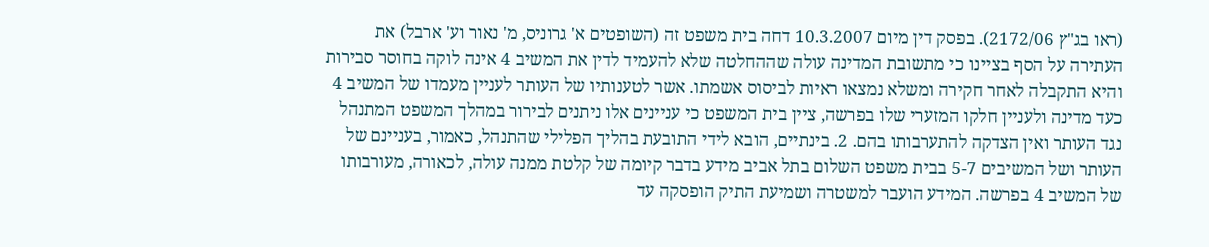(ראו בג"ץ 2172/06). בפסק דין מיום 10.3.2007 דחה בית משפט זה (השופטים א' גרוניס, מ' נאור וע' ארבל) את העתירה על הסף בציינו כי מתשובת המדינה עולה שההחלטה שלא להעמיד לדין את המשיב 4 אינה לוקה בחוסר סבירות והיא התקבלה לאחר חקירה ומשלא נמצאו ראיות לביסוס אשמתו. אשר לטענותיו של העותר לעניין מעמדו של המשיב 4 כעד מדינה ולעניין חלקו המזערי שלו בפרשה, ציין בית המשפט כי עניינים אלו ניתנים לבירור במהלך המשפט המתנהל נגד העותר ואין הצדקה להתערבותו בהם. 2. בינתיים, הובא לידי התובעת בהליך הפלילי שהתנהל, כאמור, בעניינם של העותר ושל המשיבים 5-7 בבית משפט השלום בתל אביב מידע בדבר קיומה של קלטת ממנה עולה, לכאורה, מעורבותו של המשיב 4 בפרשה. המידע הועבר למשטרה ושמיעת התיק הופסקה עד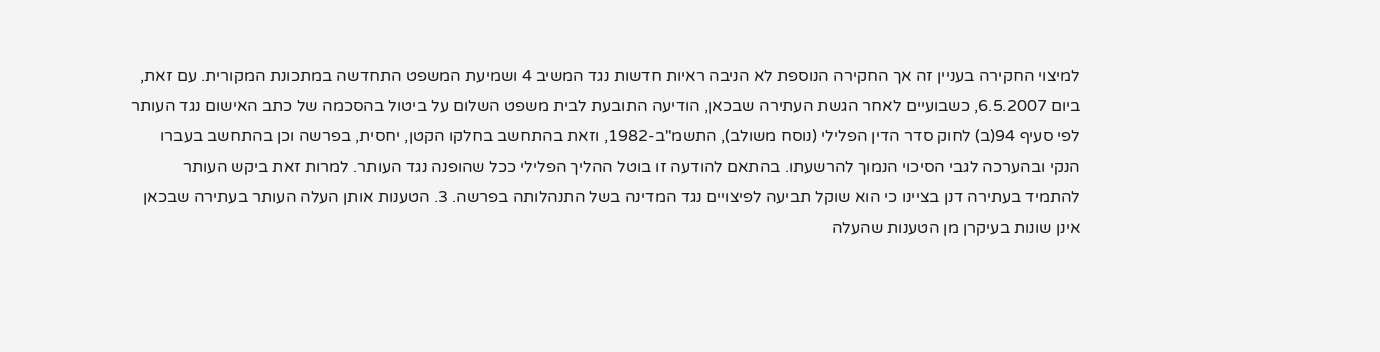למיצוי החקירה בעניין זה אך החקירה הנוספת לא הניבה ראיות חדשות נגד המשיב 4 ושמיעת המשפט התחדשה במתכונת המקורית. עם זאת, ביום 6.5.2007, כשבועיים לאחר הגשת העתירה שבכאן, הודיעה התובעת לבית משפט השלום על ביטול בהסכמה של כתב האישום נגד העותר לפי סעיף 94(ב) לחוק סדר הדין הפלילי (נוסח משולב), התשמ"ב-1982, וזאת בהתחשב בחלקו הקטן, יחסית, בפרשה וכן בהתחשב בעברו הנקי ובהערכה לגבי הסיכוי הנמוך להרשעתו. בהתאם להודעה זו בוטל ההליך הפלילי ככל שהופנה נגד העותר. למרות זאת ביקש העותר להתמיד בעתירה דנן בציינו כי הוא שוקל תביעה לפיצויים נגד המדינה בשל התנהלותה בפרשה. 3. הטענות אותן העלה העותר בעתירה שבכאן אינן שונות בעיקרן מן הטענות שהעלה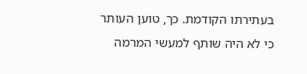בעתירתו הקודמת. כך, טוען העותר כי לא היה שותף למעשי המרמה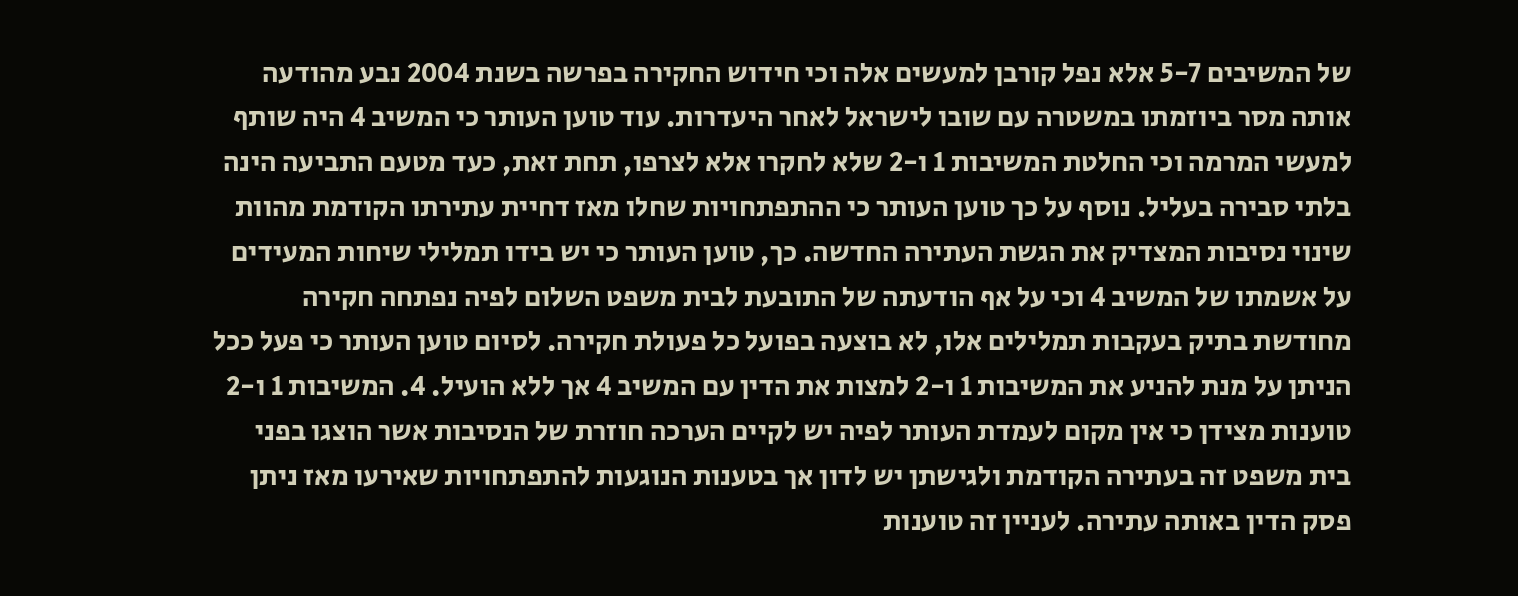של המשיבים 5-7 אלא נפל קורבן למעשים אלה וכי חידוש החקירה בפרשה בשנת 2004 נבע מהודעה אותה מסר ביוזמתו במשטרה עם שובו לישראל לאחר היעדרות. עוד טוען העותר כי המשיב 4 היה שותף למעשי המרמה וכי החלטת המשיבות 1 ו-2 שלא לחקרו אלא לצרפו, תחת זאת, כעד מטעם התביעה הינה בלתי סבירה בעליל. נוסף על כך טוען העותר כי ההתפתחויות שחלו מאז דחיית עתירתו הקודמת מהוות שינוי נסיבות המצדיק את הגשת העתירה החדשה. כך, טוען העותר כי יש בידו תמלילי שיחות המעידים על אשמתו של המשיב 4 וכי על אף הודעתה של התובעת לבית משפט השלום לפיה נפתחה חקירה מחודשת בתיק בעקבות תמלילים אלו, לא בוצעה בפועל כל פעולת חקירה. לסיום טוען העותר כי פעל ככל הניתן על מנת להניע את המשיבות 1 ו-2 למצות את הדין עם המשיב 4 אך ללא הועיל. 4. המשיבות 1 ו-2 טוענות מצידן כי אין מקום לעמדת העותר לפיה יש לקיים הערכה חוזרת של הנסיבות אשר הוצגו בפני בית משפט זה בעתירה הקודמת ולגישתן יש לדון אך בטענות הנוגעות להתפתחויות שאירעו מאז ניתן פסק הדין באותה עתירה. לעניין זה טוענות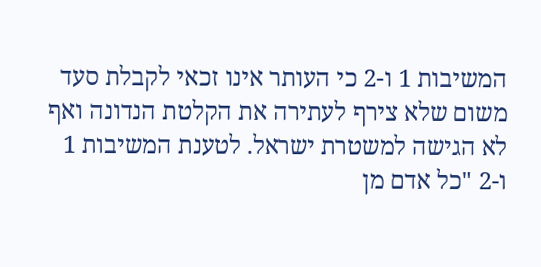המשיבות 1 ו-2 כי העותר אינו זכאי לקבלת סעד משום שלא צירף לעתירה את הקלטת הנדונה ואף לא הגישה למשטרת ישראל. לטענת המשיבות 1 ו-2 "כל אדם מן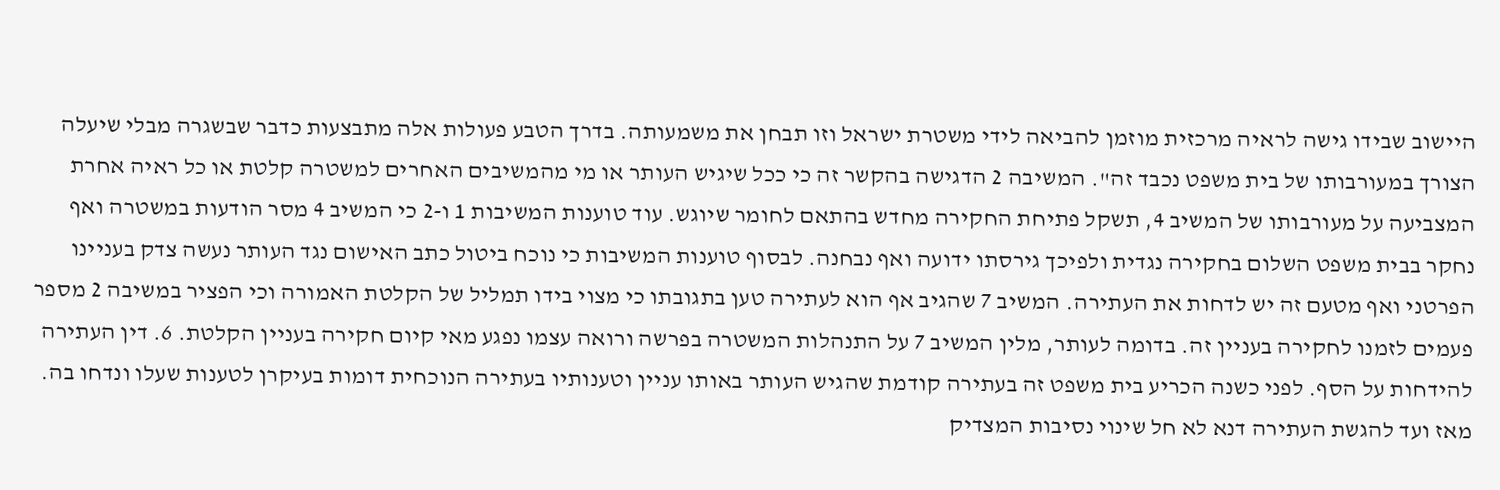היישוב שבידו גישה לראיה מרכזית מוזמן להביאה לידי משטרת ישראל וזו תבחן את משמעותה. בדרך הטבע פעולות אלה מתבצעות כדבר שבשגרה מבלי שיעלה הצורך במעורבותו של בית משפט נכבד זה". המשיבה 2 הדגישה בהקשר זה כי ככל שיגיש העותר או מי מהמשיבים האחרים למשטרה קלטת או כל ראיה אחרת המצביעה על מעורבותו של המשיב 4, תשקל פתיחת החקירה מחדש בהתאם לחומר שיוגש. עוד טוענות המשיבות 1 ו-2 כי המשיב 4 מסר הודעות במשטרה ואף נחקר בבית משפט השלום בחקירה נגדית ולפיכך גירסתו ידועה ואף נבחנה. לבסוף טוענות המשיבות כי נוכח ביטול כתב האישום נגד העותר נעשה צדק בעניינו הפרטני ואף מטעם זה יש לדחות את העתירה. המשיב 7 שהגיב אף הוא לעתירה טען בתגובתו כי מצוי בידו תמליל של הקלטת האמורה וכי הפציר במשיבה 2 מספר פעמים לזמנו לחקירה בעניין זה. בדומה לעותר, מלין המשיב 7 על התנהלות המשטרה בפרשה ורואה עצמו נפגע מאי קיום חקירה בעניין הקלטת. 6. דין העתירה להידחות על הסף. לפני כשנה הכריע בית משפט זה בעתירה קודמת שהגיש העותר באותו עניין וטענותיו בעתירה הנוכחית דומות בעיקרן לטענות שעלו ונדחו בה. מאז ועד להגשת העתירה דנא לא חל שינוי נסיבות המצדיק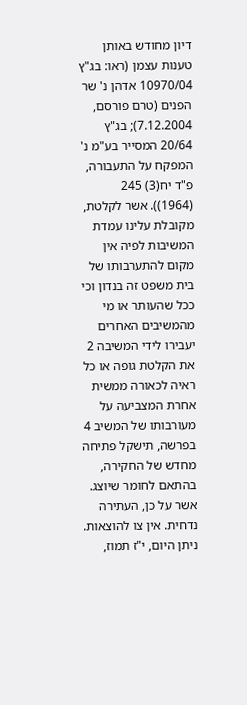דיון מחודש באותן טענות עצמן (ראו: בג"ץ 10970/04 אדהן נ' שר הפנים (טרם פורסם, 7.12.2004); בג"ץ 20/64 המסייר בע"מ נ' המפקח על התעבורה, פ"ד יח(3) 245 (1964)). אשר לקלטת, מקובלת עלינו עמדת המשיבות לפיה אין מקום להתערבותו של בית משפט זה בנדון וכי ככל שהעותר או מי מהמשיבים האחרים יעבירו לידי המשיבה 2 את הקלטת גופה או כל ראיה לכאורה ממשית אחרת המצביעה על מעורבותו של המשיב 4 בפרשה, תישקל פתיחה מחדש של החקירה, בהתאם לחומר שיוצג. אשר על כן, העתירה נדחית. אין צו להוצאות. ניתן היום, י"ז תמוז,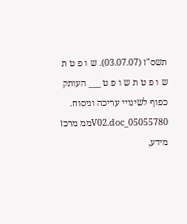תשס"ז (03.07.07). ש ו פ ט ת ש ו פ ט ת ש ו פ ט ___ העותק כפוף לשינויי עריכה וניסוח. 05055780_V02.docממ מרכז מידע,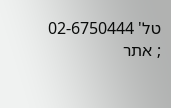טל' 02-6750444 ; אתר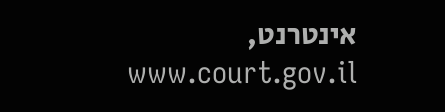אינטרנט, www.court.gov.il